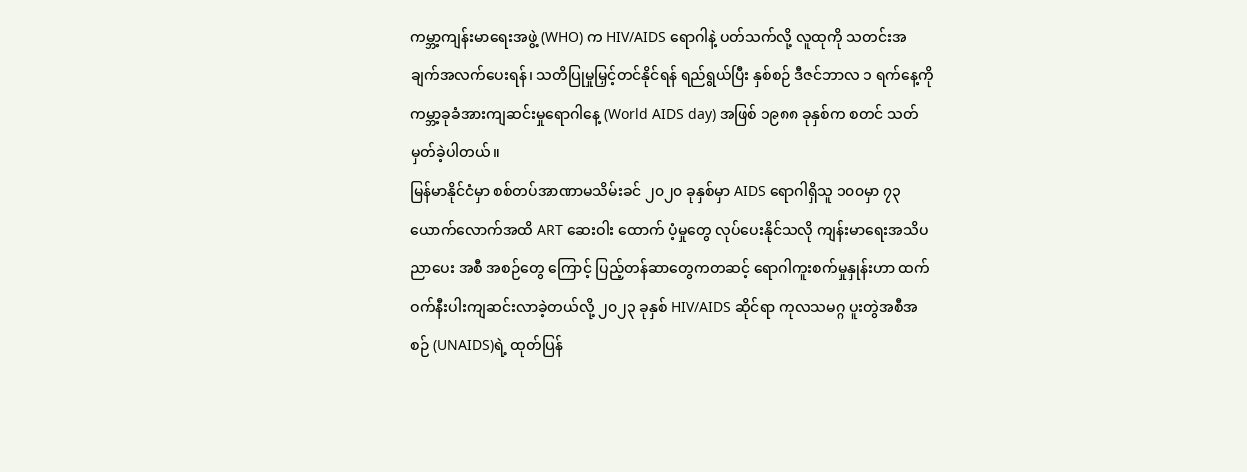ကမ္ဘာ့ကျန်းမာရေးအဖွဲ့ (WHO) က HIV/AIDS ရောဂါနဲ့ ပတ်သက်လို့ လူထုကို သတင်းအချက်အလက်ပေးရန်၊ သတိပြုမှုမြှင့်တင်နိုင်ရန် ရည်ရွယ်ပြီး နှစ်စဉ် ဒီဇင်ဘာလ ၁ ရက်နေ့ကို ကမ္ဘာ့ခုခံအားကျဆင်းမှုရောဂါနေ့ (World AIDS day) အဖြစ် ၁၉၈၈ ခုနှစ်က စတင် သတ်မှတ်ခဲ့ပါတယ်။
မြန်မာနိုင်ငံမှာ စစ်တပ်အာဏာမသိမ်းခင် ၂၀၂၀ ခုနှစ်မှာ AIDS ရောဂါရှိသူ ၁၀၀မှာ ၇၃ ယောက်လောက်အထိ ART ဆေးဝါး ထောက် ပံ့မှုတွေ လုပ်ပေးနိုင်သလို ကျန်းမာရေးအသိပညာပေး အစီ အစဉ်တွေ ကြောင့် ပြည့်တန်ဆာတွေကတဆင့် ရောဂါကူးစက်မှုနှုန်းဟာ ထက်ဝက်နီးပါးကျဆင်းလာခဲ့တယ်လို့ ၂၀၂၃ ခုနှစ် HIV/AIDS ဆိုင်ရာ ကုလသမဂ္ဂ ပူးတွဲအစီအစဉ် (UNAIDS)ရဲ့ ထုတ်ပြန်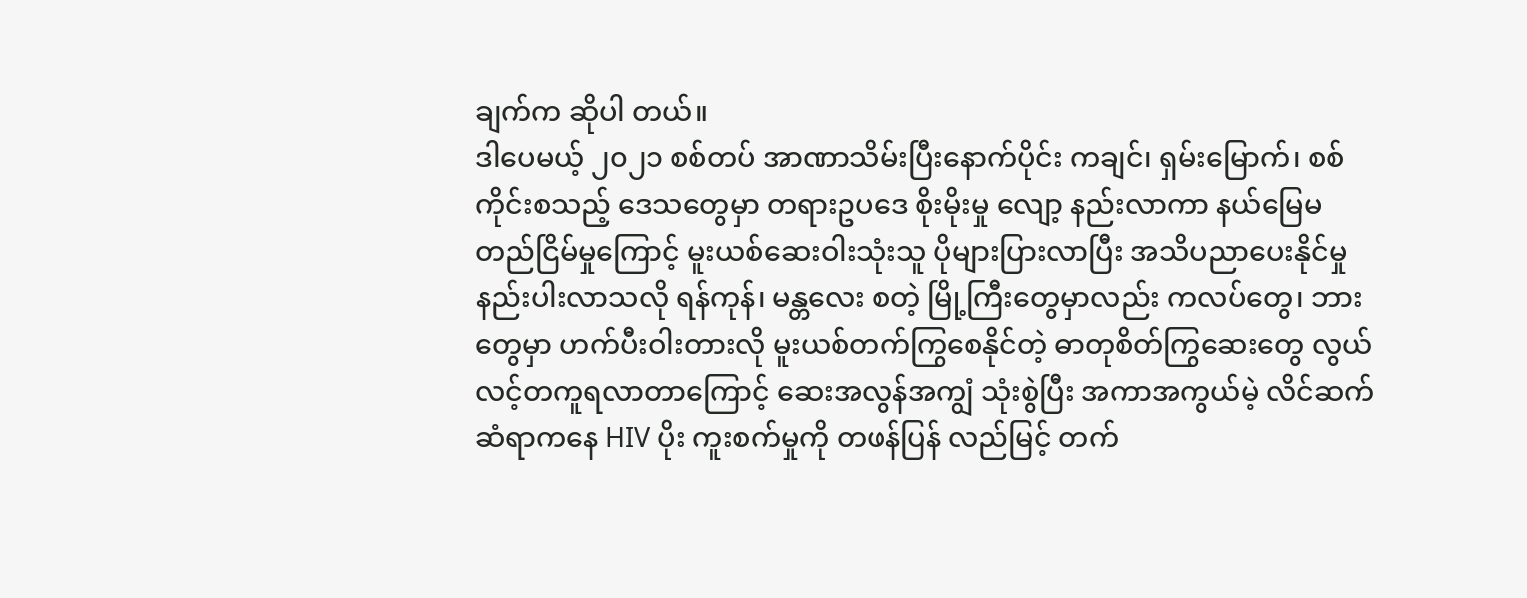ချက်က ဆိုပါ တယ်။
ဒါပေမယ့် ၂၀၂၁ စစ်တပ် အာဏာသိမ်းပြီးနောက်ပိုင်း ကချင်၊ ရှမ်းမြောက်၊ စစ်ကိုင်းစသည့် ဒေသတွေမှာ တရားဥပဒေ စိုးမိုးမှု လျော့ နည်းလာကာ နယ်မြေမတည်ငြိမ်မှုကြောင့် မူးယစ်ဆေးဝါးသုံးသူ ပိုများပြားလာပြီး အသိပညာပေးနိုင်မှု နည်းပါးလာသလို ရန်ကုန်၊ မန္တလေး စတဲ့ မြို့ကြီးတွေမှာလည်း ကလပ်တွေ၊ ဘားတွေမှာ ဟက်ပီးဝါးတားလို မူးယစ်တက်ကြွစေနိုင်တဲ့ ဓာတုစိတ်ကြွဆေးတွေ လွယ်လင့်တကူရလာတာကြောင့် ဆေးအလွန်အကျွံ သုံးစွဲပြီး အကာအကွယ်မဲ့ လိင်ဆက်ဆံရာကနေ HIV ပိုး ကူးစက်မှုကို တဖန်ပြန် လည်မြင့် တက်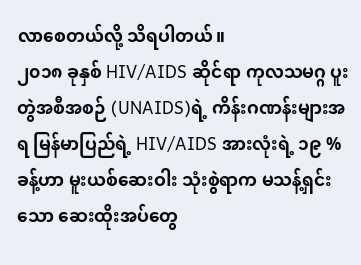လာစေတယ်လို့ သိရပါတယ်။
၂၀၁၈ ခုနှစ် HIV/AIDS ဆိုင်ရာ ကုလသမဂ္ဂ ပူးတွဲအစီအစဉ် (UNAIDS)ရဲ့ ကိန်းဂဏန်းများအရ မြန်မာပြည်ရဲ့ HIV/AIDS အားလုံးရဲ့ ၁၉ % ခန့်ဟာ မူးယစ်ဆေးဝါး သုံးစွဲရာက မသန့်ရှင်းသော ဆေးထိုးအပ်တွေ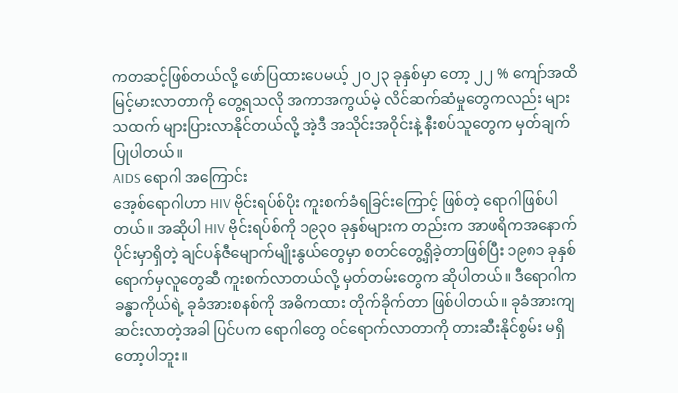ကတဆင့်ဖြစ်တယ်လို့ ဖော်ပြထားပေမယ့် ၂၀၂၃ ခုနှစ်မှာ တော့ ၂၂ % ကျော်အထိ မြင့်မားလာတာကို တွေ့ရသလို အကာအကွယ်မဲ့ လိင်ဆက်ဆံမှုတွေကလည်း များသထက် များပြားလာနိုင်တယ်လို့ အဲ့ဒီ အသိုင်းအဝိုင်းနဲ့ နီးစပ်သူတွေက မှတ်ချက်ပြုပါတယ်။
AIDS ရောဂါ အကြောင်း
အေ့စ်ရောဂါဟာ HIV ဗိုင်းရပ်စ်ပိုး ကူးစက်ခံရခြင်းကြောင့် ဖြစ်တဲ့ ရောဂါဖြစ်ပါတယ်။ အဆိုပါ HIV ဗိုင်းရပ်စ်ကို ၁၉၃၀ ခုနှစ်များက တည်းက အာဖရိကအနောက်ပိုင်းမှာရှိတဲ့ ချင်ပန်ဇီမျောက်မျိုးနွယ်တွေမှာ စတင်တွေ့ရှိခဲ့တာဖြစ်ပြီး ၁၉၈၁ ခုနှစ်ရောက်မှလူတွေဆီ ကူးစက်လာတယ်လို့ မှတ်တမ်းတွေက ဆိုပါတယ်။ ဒီရောဂါက ခန္ဓာကိုယ်ရဲ့ ခုခံအားစနစ်ကို အဓိကထား တိုက်ခိုက်တာ ဖြစ်ပါတယ်။ ခုခံအားကျဆင်းလာတဲ့အခါ ပြင်ပက ရောဂါတွေ ဝင်ရောက်လာတာကို တားဆီးနိုင်စွမ်း မရှိတော့ပါဘူး။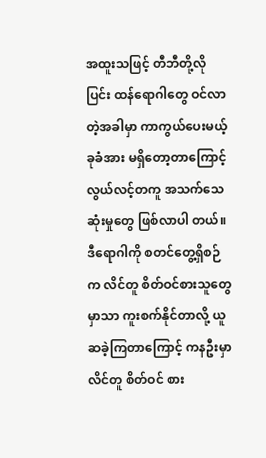အထူးသဖြင့် တီဘီတို့လို ပြင်း ထန်ရောဂါတွေ ဝင်လာတဲ့အခါမှာ ကာကွယ်ပေးမယ့် ခုခံအား မရှိတော့တာကြောင့် လွယ်လင့်တကူ အသက်သေဆုံးမှုတွေ ဖြစ်လာပါ တယ်။
ဒီရောဂါကို စတင်တွေ့ရှိစဉ်က လိင်တူ စိတ်ဝင်စားသူတွေမှာသာ ကူးစက်နိုင်တာလို့ ယူဆခဲ့ကြတာကြောင့် ကနဦးမှာ လိင်တူ စိတ်ဝင် စား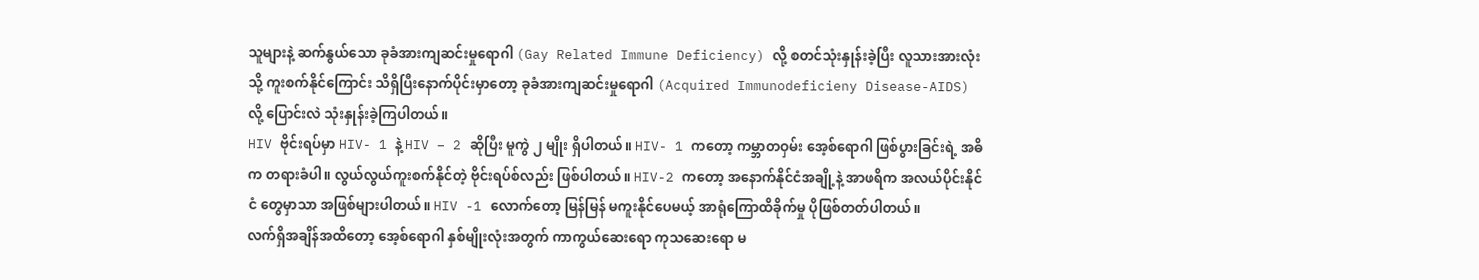သူများနဲ့ ဆက်နွယ်သော ခုခံအားကျဆင်းမှုရောဂါ (Gay Related Immune Deficiency) လို့ စတင်သုံးနှုန်းခဲ့ပြီး လူသားအားလုံးသို့ ကူးစက်နိုင်ကြောင်း သိရှိပြီးနောက်ပိုင်းမှာတော့ ခုခံအားကျဆင်းမှုရောဂါ (Acquired Immunodeficieny Disease-AIDS) လို့ ပြောင်းလဲ သုံးနှုန်းခဲ့ကြပါတယ်။
HIV ဗိုင်းရပ်မှာ HIV- 1 နဲ့ HIV – 2 ဆိုပြီး မူကွဲ ၂ မျိုး ရှိပါတယ်။ HIV- 1 ကတော့ ကမ္ဘာတဝှမ်း အေ့စ်ရောဂါ ဖြစ်ပွားခြင်းရဲ့ အဓိက တရားခံပါ။ လွယ်လွယ်ကူးစက်နိုင်တဲ့ ဗိုင်းရပ်စ်လည်း ဖြစ်ပါတယ်။ HIV-2 ကတော့ အနောက်နိုင်ငံအချို့နဲ့ အာဖရိက အလယ်ပိုင်းနိုင်ငံ တွေမှာသာ အဖြစ်များပါတယ်။ HIV -1 လောက်တော့ မြန်မြန် မကူးနိုင်ပေမယ့် အာရုံကြောထိခိုက်မှု ပိုဖြစ်တတ်ပါတယ်။
လက်ရှိအချိန်အထိတော့ အေ့စ်ရောဂါ နှစ်မျိုးလုံးအတွက် ကာကွယ်ဆေးရော ကုသဆေးရော မ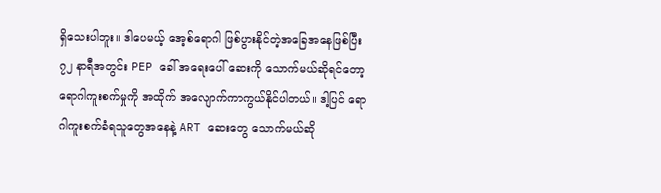ရှိသေးပါဘူး။ ဒါပေမယ့် အေ့စ်ရောဂါ ဖြစ်ပွားနိုင်တဲ့အခြေအနေဖြစ်ပြီး ၇၂ နာရီအတွင်း PEP ခေါ် အရေးပေါ် ဆေးကို သောက်မယ်ဆိုရင်တော့ ရောဂါကူးစက်မှုကို အထိုက် အလျောက်ကာကွယ်နိုင်ပါတယ်။ ဒါ့ပြင် ရောဂါကူးစက်ခံရသူတွေအနေနဲ့ ART ဆေးတွေ သောက်မယ်ဆို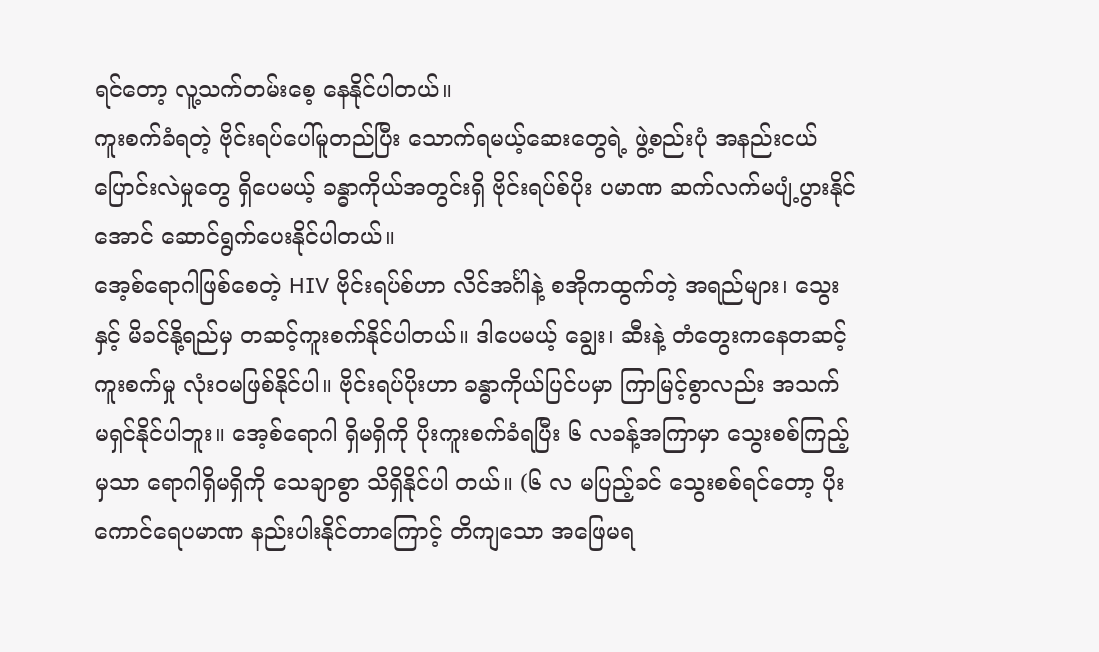ရင်တော့ လူ့သက်တမ်းစေ့ နေနိုင်ပါတယ်။
ကူးစက်ခံရတဲ့ ဗိုင်းရပ်ပေါ်မူတည်ပြီး သောက်ရမယ့်ဆေးတွေရဲ့ ဖွဲ့စည်းပုံ အနည်းငယ်ပြောင်းလဲမှုတွေ ရှိပေမယ့် ခန္ဓာကိုယ်အတွင်းရှိ ဗိုင်းရပ်စ်ပိုး ပမာဏ ဆက်လက်မပျံ့ပွားနိုင်အောင် ဆောင်ရွက်ပေးနိုင်ပါတယ်။
အေ့စ်ရောဂါဖြစ်စေတဲ့ HIV ဗိုင်းရပ်စ်ဟာ လိင်အင်္ဂါနဲ့ စအိုကထွက်တဲ့ အရည်များ၊ သွေးနှင့် မိခင်နို့ရည်မှ တဆင့်ကူးစက်နိုင်ပါတယ်။ ဒါပေမယ့် ချွေး၊ ဆီးနဲ့ တံတွေးကနေတဆင့် ကူးစက်မှု လုံးဝမဖြစ်နိုင်ပါ။ ဗိုင်းရပ်ပိုးဟာ ခန္ဓာကိုယ်ပြင်ပမှာ ကြာမြင့်စွာလည်း အသက် မရှင်နိုင်ပါဘူး။ အေ့စ်ရောဂါ ရှိမရှိကို ပိုးကူးစက်ခံရပြီး ၆ လခန့်အကြာမှာ သွေးစစ်ကြည့်မှသာ ရောဂါရှိမရှိကို သေချာစွာ သိရှိနိုင်ပါ တယ်။ (၆ လ မပြည့်ခင် သွေးစစ်ရင်တော့ ပိုးကောင်ရေပမာဏ နည်းပါးနိုင်တာကြောင့် တိကျသော အဖြေမရ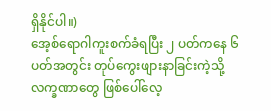ရှိနိုင်ပါ။)
အေ့စ်ရောဂါကူးစက်ခံရပြီး ၂ ပတ်ကနေ ၆ ပတ်အတွင်း တုပ်ကွေးဖျားနာခြင်းကဲ့သို့ လက္ခဏာတွေ ဖြစ်ပေါ်လေ့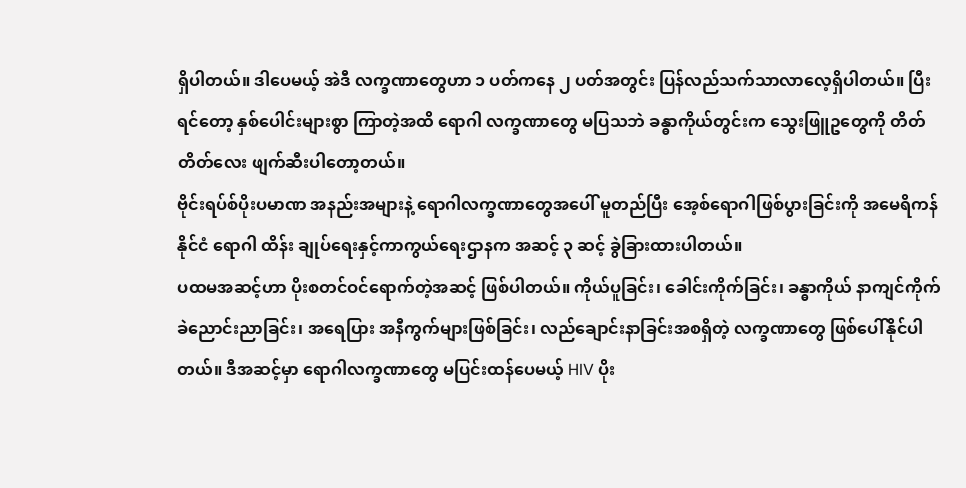ရှိပါတယ်။ ဒါပေမယ့် အဲဒီ လက္ခဏာတွေဟာ ၁ ပတ်ကနေ ၂ ပတ်အတွင်း ပြန်လည်သက်သာလာလေ့ရှိပါတယ်။ ပြီးရင်တော့ နှစ်ပေါင်းများစွာ ကြာတဲ့အထိ ရောဂါ လက္ခဏာတွေ မပြသဘဲ ခန္ဓာကိုယ်တွင်းက သွေးဖြူဥတွေကို တိတ်တိတ်လေး ဖျက်ဆီးပါတော့တယ်။
ဗိုင်းရပ်စ်ပိုးပမာဏ အနည်းအများနဲ့ ရောဂါလက္ခဏာတွေအပေါ် မူတည်ပြီး အေ့စ်ရောဂါဖြစ်ပွားခြင်းကို အမေရိကန်နိုင်ငံ ရောဂါ ထိန်း ချုပ်ရေးနှင့်ကာကွယ်ရေးဌာနက အဆင့် ၃ ဆင့် ခွဲခြားထားပါတယ်။
ပထမအဆင့်ဟာ ပိုးစတင်ဝင်ရောက်တဲ့အဆင့် ဖြစ်ပါတယ်။ ကိုယ်ပူခြင်း၊ ခေါင်းကိုက်ခြင်း၊ ခန္ဓာကိုယ် နာကျင်ကိုက်ခဲညောင်းညာခြင်း၊ အရေပြား အနီကွက်များဖြစ်ခြင်း၊ လည်ချောင်းနာခြင်းအစရှိတဲ့ လက္ခဏာတွေ ဖြစ်ပေါ်နိုင်ပါတယ်။ ဒီအဆင့်မှာ ရောဂါလက္ခဏာတွေ မပြင်းထန်ပေမယ့် HIV ပိုး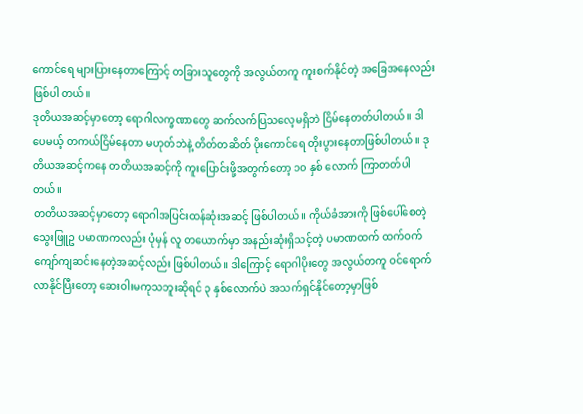ကောင်ရေ များပြားနေတာကြောင့် တခြားသူတွေကို အလွယ်တကူ ကူးစက်နိုင်တဲ့ အခြေအနေလည်း ဖြစ်ပါ တယ်။
ဒုတိယအဆင့်မှာတော့ ရောဂါလက္ခဏာတွေ ဆက်လက်ပြသလေ့မရှိဘဲ ငြိမ်နေတတ်ပါတယ်။ ဒါပေမယ့် တကယ်ငြိမ်နေတာ မဟုတ်ဘဲနဲ့ တိတ်တဆိတ် ပိုးကောင်ရေ တိုးပွားနေတာဖြစ်ပါတယ်။ ဒုတိယအဆင့်ကနေ တတိယအဆင့်ကို ကူးပြောင်းဖို့အတွက်တော့ ၁၀ နှစ် လောက် ကြာတတ်ပါတယ်။
တတိယအဆင့်မှာတော့ ရောဂါအပြင်းထန်ဆုံးအဆင့် ဖြစ်ပါတယ်။ ကိုယ်ခံအားကို ဖြစ်ပေါ်စေတဲ့ သွေးဖြူဥ ပမာဏကလည်း ပုံမှန် လူ တယောက်မှာ အနည်းဆုံးရှိသင့်တဲ့ ပမာဏထက် ထက်ဝက်ကျော်ကျဆင်းနေတဲ့အဆင့်လည်း ဖြစ်ပါတယ်။ ဒါကြောင့် ရောဂါပိုးတွေ အလွယ်တကူ ဝင်ရောက်လာနိုင်ပြီးတော့ ဆေးဝါးမကုသဘူးဆိုရင် ၃ နှစ်လောက်ပဲ အသက်ရှင်နိုင်တော့မှာဖြစ်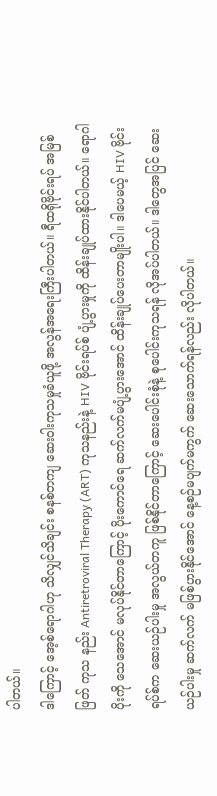ပါတယ်။
ဒါကြောင့် အေ့စ်ရောဂါဟု သိလျှင်သိချင်း စနစ်တကျ ဆေးဝါးကုသမှုခံယူဖို့ အလွန်အရေးကြီးပါတယ်။ ရီထရိုဗိုင်းရပ် အမြစ်ဖြတ် ကုသ နည်း Antiretroviral Therapy (ART) ကုသနည်းနဲ့ HIV ဗိုင်းရပ်စ် ပျံ့ပွားမှုကို ထိန်းချုပ်ထားနိုင်ပါတယ်။ ရောဂါပိုးကို သေအောင် မလုပ်နိုင်တာကြောင့် ပိုးကောင်ရေ ဆက်လက်မပျံ့ပွားအောင် ထိန်းချုပ်ပေးတာမျိုးပါ။ ဒါပေမယ့် HIV ဗိုင်းရပ်စ်က ဆေးယဉ်ပါးမှု အလွယ်တကူ ဖြစ်နိုင်တာကြောင့် ဆေးပေါင်းစုံနဲ့ စုပေါင်းကုသရန် လိုအပ်ပါတယ်။ ဒါတွေအပြင် ဆေးယဉ်ပါးမှု ဆက်လက် မဖြစ်ပွားနိုင်အောင် နေ့စဉ်မပျက်မကွက် ဆေးသောက်ရန်လည်း လိုပါတယ်။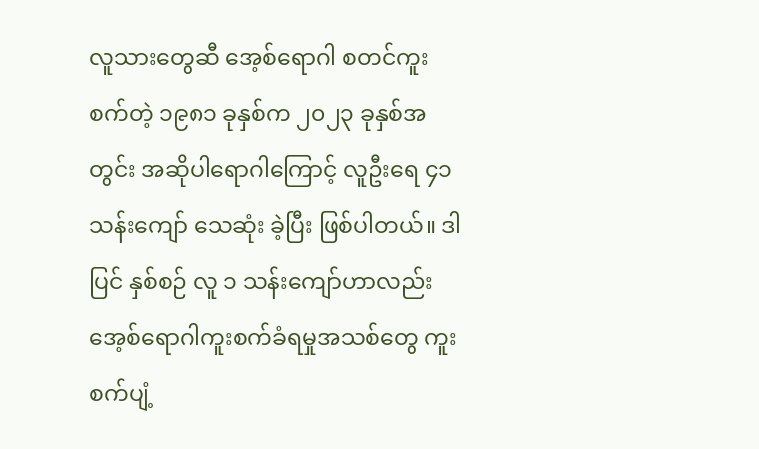လူသားတွေဆီ အေ့စ်ရောဂါ စတင်ကူးစက်တဲ့ ၁၉၈၁ ခုနှစ်က ၂၀၂၃ ခုနှစ်အတွင်း အဆိုပါရောဂါကြောင့် လူဦးရေ ၄၁ သန်းကျော် သေဆုံး ခဲ့ပြီး ဖြစ်ပါတယ်။ ဒါပြင် နှစ်စဉ် လူ ၁ သန်းကျော်ဟာလည်း အေ့စ်ရောဂါကူးစက်ခံရမှုအသစ်တွေ ကူးစက်ပျံ့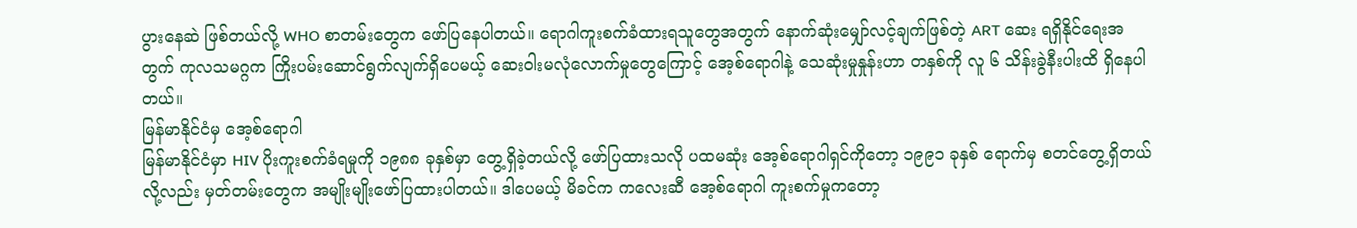ပွားနေဆဲ ဖြစ်တယ်လို့ WHO စာတမ်းတွေက ဖော်ပြနေပါတယ်။ ရောဂါကူးစက်ခံထားရသူတွေအတွက် နောက်ဆုံးမျှော်လင့်ချက်ဖြစ်တဲ့ ART ဆေး ရရှိနိုင်ရေးအတွက် ကုလသမဂ္ဂက ကြိုးပမ်းဆောင်ရွက်လျက်ရှိပေမယ့် ဆေးဝါးမလုံလောက်မှုတွေကြောင့် အေ့စ်ရောဂါနဲ့ သေဆုံးမှုနှုန်းဟာ တနှစ်ကို လူ ၆ သိန်းခွဲနီးပါးထိ ရှိနေပါတယ်။
မြန်မာနိုင်ငံမှ အေ့စ်ရောဂါ
မြန်မာနိုင်ငံမှာ HIV ပိုးကူးစက်ခံရမှုကို ၁၉၈၈ ခုနှစ်မှာ တွေ့ရှိခဲ့တယ်လို့ ဖော်ပြထားသလို ပထမဆုံး အေ့စ်ရောဂါရှင်ကိုတော့ ၁၉၉၁ ခုနှစ် ရောက်မှ စတင်တွေ့ရှိတယ်လို့လည်း မှတ်တမ်းတွေက အမျိုးမျိုးဖော်ပြထားပါတယ်။ ဒါပေမယ့် မိခင်က ကလေးဆီ အေ့စ်ရောဂါ ကူးစက်မှုကတော့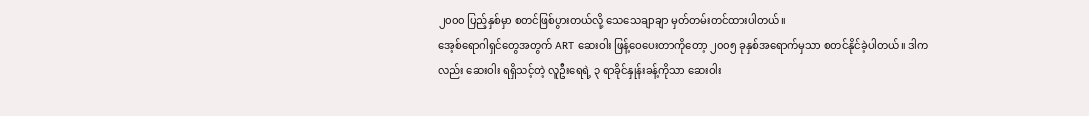၂၀၀၀ ပြည့်နှစ်မှာ စတင်ဖြစ်ပွားတယ်လို့ သေသေချာချာ မှတ်တမ်းတင်ထားပါတယ်။
အေ့စ်ရောဂါရှင်တွေအတွက် ART ဆေးဝါး ဖြန့်ဝေပေးတာကိုတော့ ၂၀၀၅ ခုနှစ်အရောက်မှသာ စတင်နိုင်ခဲ့ပါတယ်။ ဒါကလည်း ဆေးဝါး ရရှိသင့်တဲ့ လူဦးရေရဲ့ ၃ ရာခိုင်နှုန်းခန့်ကိုသာ ဆေးဝါး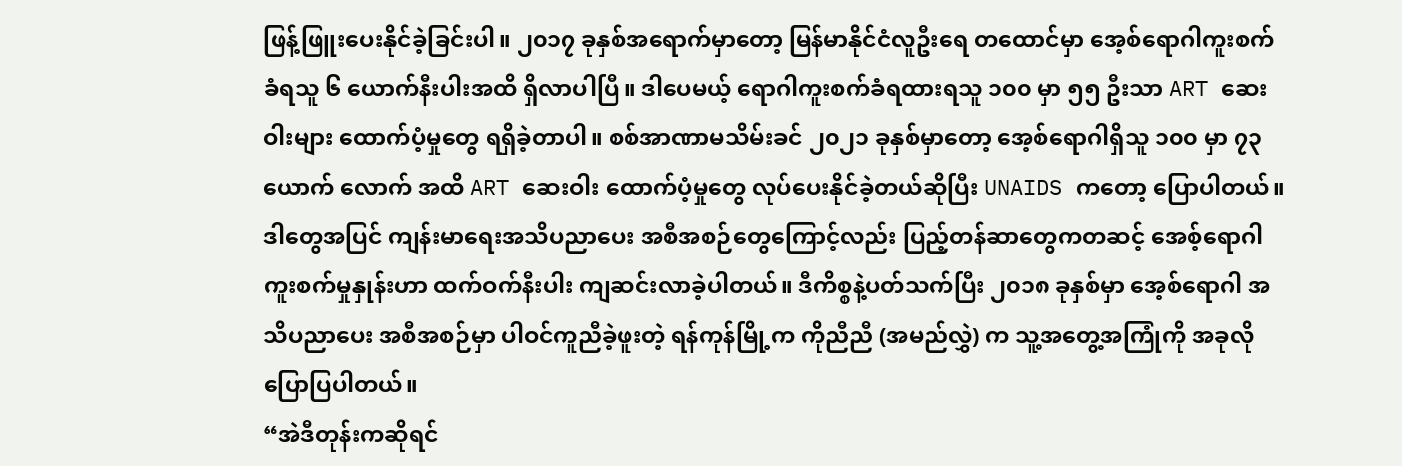ဖြန့်ဖြူးပေးနိုင်ခဲ့ခြင်းပါ။ ၂၀၁၇ ခုနှစ်အရောက်မှာတော့ မြန်မာနိုင်ငံလူဦးရေ တထောင်မှာ အေ့စ်ရောဂါကူးစက်ခံရသူ ၆ ယောက်နီးပါးအထိ ရှိလာပါပြီ။ ဒါပေမယ့် ရောဂါကူးစက်ခံရထားရသူ ၁၀၀ မှာ ၅၅ ဦးသာ ART ဆေးဝါးများ ထောက်ပံ့မှုတွေ ရရှိခဲ့တာပါ။ စစ်အာဏာမသိမ်းခင် ၂၀၂၁ ခုနှစ်မှာတော့ အေ့စ်ရောဂါရှိသူ ၁၀၀ မှာ ၇၃ ယောက် လောက် အထိ ART ဆေးဝါး ထောက်ပံ့မှုတွေ လုပ်ပေးနိုင်ခဲ့တယ်ဆိုပြီး UNAIDS ကတော့ ပြောပါတယ်။
ဒါတွေအပြင် ကျန်းမာရေးအသိပညာပေး အစီအစဉ်တွေကြောင့်လည်း ပြည့်တန်ဆာတွေကတဆင့် အေစ့်ရောဂါကူးစက်မှုနှုန်းဟာ ထက်ဝက်နီးပါး ကျဆင်းလာခဲ့ပါတယ်။ ဒီကိစ္စနဲ့ပတ်သက်ပြီး ၂၀၁၈ ခုနှစ်မှာ အေ့စ်ရောဂါ အသိပညာပေး အစီအစဉ်မှာ ပါဝင်ကူညီခဲ့ဖူးတဲ့ ရန်ကုန်မြို့က ကိုညီညီ (အမည်လွှဲ) က သူ့အတွေ့အကြုံကို အခုလို ပြောပြပါတယ်။
“အဲဒီတုန်းကဆိုရင်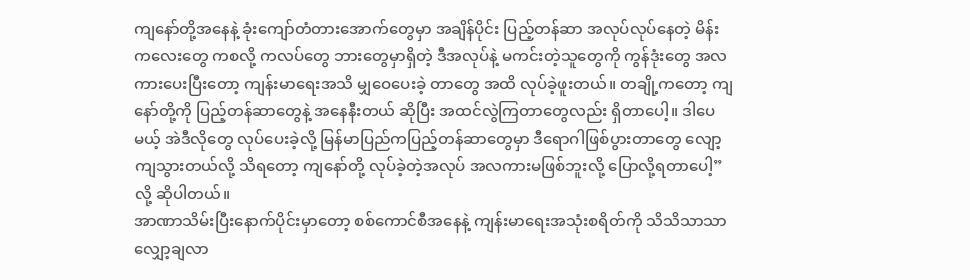ကျနော်တို့အနေနဲ့ ခုံးကျော်တံတားအောက်တွေမှာ အချိန်ပိုင်း ပြည့်တန်ဆာ အလုပ်လုပ်နေတဲ့ မိန်းကလေးတွေ ကစလို့ ကလပ်တွေ ဘားတွေမှာရှိတဲ့ ဒီအလုပ်နဲ့ မကင်းတဲ့သူတွေကို ကွန်ဒုံးတွေ အလကားပေးပြီးတော့ ကျန်းမာရေးအသိ မျှဝေပေးခဲ့ တာတွေ အထိ လုပ်ခဲ့ဖူးတယ်။ တချို့ကတော့ ကျနော်တို့ကို ပြည့်တန်ဆာတွေနဲ့ အနေနီးတယ် ဆိုပြီး အထင်လွဲကြတာတွေလည်း ရှိတာပေါ့။ ဒါပေမယ့် အဲဒီလိုတွေ လုပ်ပေးခဲ့လို့ မြန်မာပြည်ကပြည့်တန်ဆာတွေမှာ ဒီရောဂါဖြစ်ပွားတာတွေ လျော့ကျသွားတယ်လို့ သိရတော့ ကျနော်တို့ လုပ်ခဲ့တဲ့အလုပ် အလကားမဖြစ်ဘူးလို့ ပြောလို့ရတာပေါ့” လို့ ဆိုပါတယ်။
အာဏာသိမ်းပြီးနောက်ပိုင်းမှာတော့ စစ်ကောင်စီအနေနဲ့ ကျန်းမာရေးအသုံးစရိတ်ကို သိသိသာသာ လျှော့ချလာ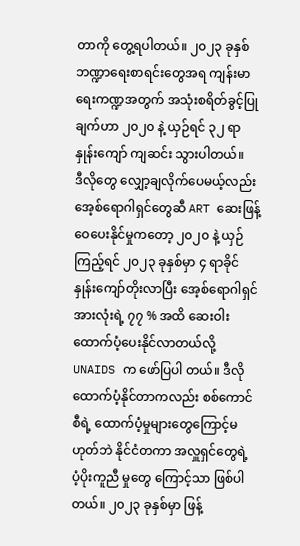တာကို တွေ့ရပါတယ်။ ၂၀၂၃ ခုနှစ် ဘဏ္ဍာရေးစာရင်းတွေအရ ကျန်းမာရေးကဏ္ဍအတွက် အသုံးစရိတ်ခွင့်ပြုချက်ဟာ ၂၀၂၀ နဲ့ ယှဉ်ရင် ၃၂ ရာနှုန်းကျော် ကျဆင်း သွားပါတယ်။
ဒီလိုတွေ လျှော့ချလိုက်ပေမယ့်လည်း အေ့စ်ရောဂါရှင်တွေဆီ ART ဆေးဖြန့်ဝေပေးနိုင်မှုကတော့ ၂၀၂၀ နဲ့ ယှဉ်ကြည့်ရင် ၂၀၂၃ ခုနှစ်မှာ ၄ ရာခိုင်နှုန်းကျော်တိုးလာပြီး အေ့စ်ရောဂါရှင် အားလုံးရဲ့ ၇၇ % အထိ ဆေးဝါးထောက်ပံ့ပေးနိုင်လာတယ်လို့ UNAIDS က ဖော်ပြပါ တယ်။ ဒီလို ထောက်ပံ့နိုင်တာကလည်း စစ်ကောင်စီရဲ့ ထောက်ပံ့မှုများတွေကြောင့်မဟုတ်ဘဲ နိုင်ငံတကာ အလှူရှင်တွေရဲ့ ပံ့ပိုးကူညီ မှုတွေ ကြောင့်သာ ဖြစ်ပါတယ်။ ၂၀၂၃ ခုနှစ်မှာ ဖြန့်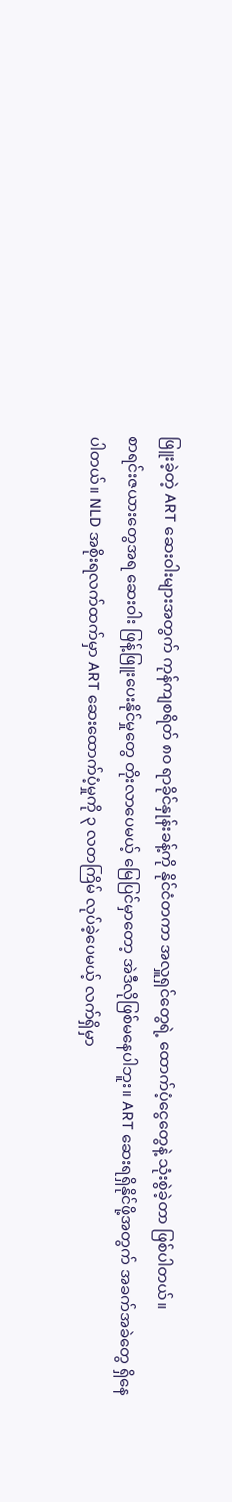ဖြူးခဲ့တဲ့ ART ဆေးဝါးများအတွက် ကုန်ကျစရိတ် ၈၀ ရာခိုင်နှုန်းခန့်ကို နိုင်ငံတကာ အလှူရှင်တွေရဲ့ ထောက်ပံ့ငွေတွေနဲ့ သုံးစွဲခဲ့တာ ဖြစ်ပါတယ်။
စာရင်းဇယားတွေအရ ဆေးဝါး ဖြန့်ဖြူးပေးနိုင်မှုတွေ တိုးလာပေမယ့် မြေပြင်မှာတော့ အဲဒီလိုဖြစ်မနေပါဘူး။ ART ဆေးရရှိနိုင်ဖို့အတွက် အခက်အခဲတွေ ရှိနေပါတယ်။ NLD အစိုးရလက်ထက်မှာ ART ဆေးထောက်ပံ့မှုကို ၃ လတကြိမ် လုပ်ခဲ့ပေမယ့် လက်ရှိမှာ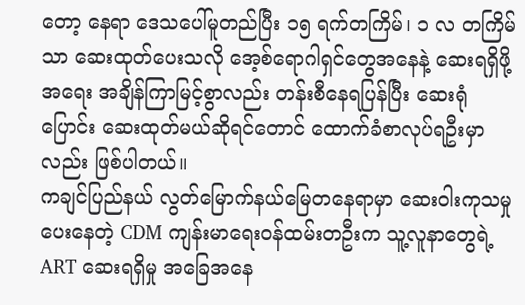တော့ နေရာ ဒေသပေါ်မူတည်ပြီး ၁၅ ရက်တကြိမ်၊ ၁ လ တကြိမ်သာ ဆေးထုတ်ပေးသလို အေ့စ်ရောဂါရှင်တွေအနေနဲ့ ဆေးရရှိဖို့ အရေး အချိန်ကြာမြင့်စွာလည်း တန်းစီနေရပြန်ပြီး ဆေးရုံပြောင်း ဆေးထုတ်မယ်ဆိုရင်တောင် ထောက်ခံစာလုပ်ရဦးမှာလည်း ဖြစ်ပါတယ်။
ကချင်ပြည်နယ် လွတ်မြောက်နယ်မြေတနေရာမှာ ဆေးဝါးကုသမှုပေးနေတဲ့ CDM ကျန်းမာရေးဝန်ထမ်းတဦးက သူ့လူနာတွေရဲ့ ART ဆေးရရှိမှု အခြေအနေ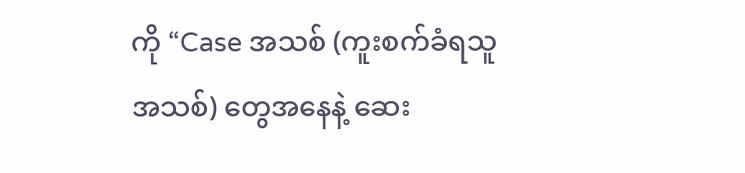ကို “Case အသစ် (ကူးစက်ခံရသူအသစ်) တွေအနေနဲ့ ဆေး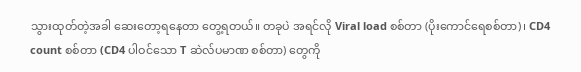သွားထုတ်တဲ့အခါ ဆေးတော့ရနေတာ တွေ့ရတယ်။ တခုပဲ အရင်လို Viral load စစ်တာ (ပိုးကောင်ရေစစ်တာ)၊ CD4 count စစ်တာ (CD4 ပါဝင်သော T ဆဲလ်ပမာဏ စစ်တာ) တွေကို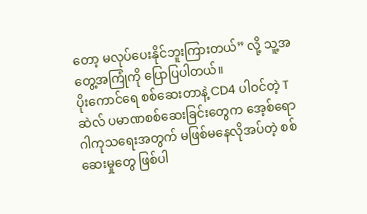တော့ မလုပ်ပေးနိုင်ဘူးကြားတယ်” လို့ သူ့အတွေ့အကြုံကို ပြောပြပါတယ်။
ပိုးကောင်ရေ စစ်ဆေးတာနဲ့ CD4 ပါဝင်တဲ့ T ဆဲလ် ပမာဏစစ်ဆေးခြင်းတွေက အေ့စ်ရောဂါကုသရေးအတွက် မဖြစ်မနေလိုအပ်တဲ့ စစ်ဆေးမှုတွေ ဖြစ်ပါ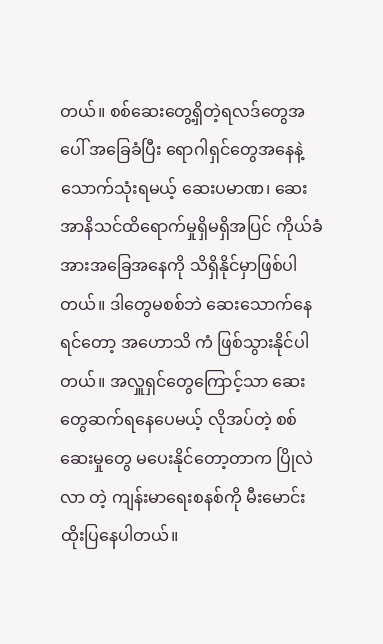တယ်။ စစ်ဆေးတွေ့ရှိတဲ့ရလဒ်တွေအပေါ် အခြေခံပြီး ရောဂါရှင်တွေအနေနဲ့ သောက်သုံးရမယ့် ဆေးပမာဏ၊ ဆေး အာနိသင်ထိရောက်မှုရှိမရှိအပြင် ကိုယ်ခံအားအခြေအနေကို သိရှိနိုင်မှာဖြစ်ပါတယ်။ ဒါတွေမစစ်ဘဲ ဆေးသောက်နေရင်တော့ အဟောသိ ကံ ဖြစ်သွားနိုင်ပါတယ်။ အလှူရှင်တွေကြောင့်သာ ဆေးတွေဆက်ရနေပေမယ့် လိုအပ်တဲ့ စစ်ဆေးမှုတွေ မပေးနိုင်တော့တာက ပြိုလဲလာ တဲ့ ကျန်းမာရေးစနစ်ကို မီးမောင်းထိုးပြနေပါတယ်။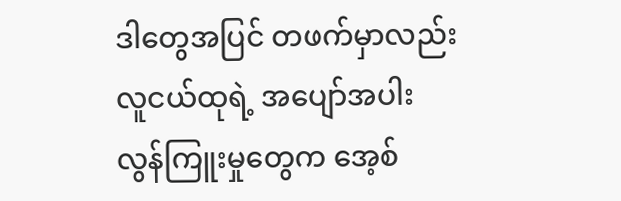ဒါတွေအပြင် တဖက်မှာလည်း လူငယ်ထုရဲ့ အပျော်အပါးလွန်ကြူးမှုတွေက အေ့စ်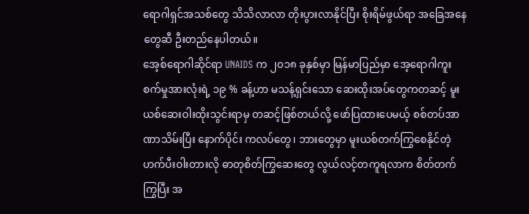ရောဂါရှင်အသစ်တွေ သိသိလာလာ တိုးပွားလာနိုင်ပြီး စိုးရိမ်ဖွယ်ရာ အခြေအနေတွေဆီ ဦးတည်နေပါတယ်။
အေ့စ်ရောဂါဆိုင်ရာ UNAIDS က ၂၀၁၈ ခုနှစ်မှာ မြန်မာပြည်မှာ အေ့ရောဂါကူးစက်မှုအားလုံးရဲ့ ၁၉ % ခန့်ဟာ မသန့်ရှင်းသော ဆေးထိုးအပ်တွေကတဆင့် မူးယစ်ဆေးဝါးထိုးသွင်းရာမှ တဆင့်ဖြစ်တယ်လို့ ဖော်ပြထားပေမယ့် စစ်တပ်အာဏာသိမ်းပြီး နောက်ပိုင်း ကလပ်တွေ၊ ဘားတွေမှာ မူးယစ်တက်ကြွစေနိုင်တဲ့ ဟက်ပီးဝါးတားလို ဓာတုစိတ်ကြွဆေးတွေ လွယ်လင့်တကူရလာက စိတ်တက်ကြွပြီး အ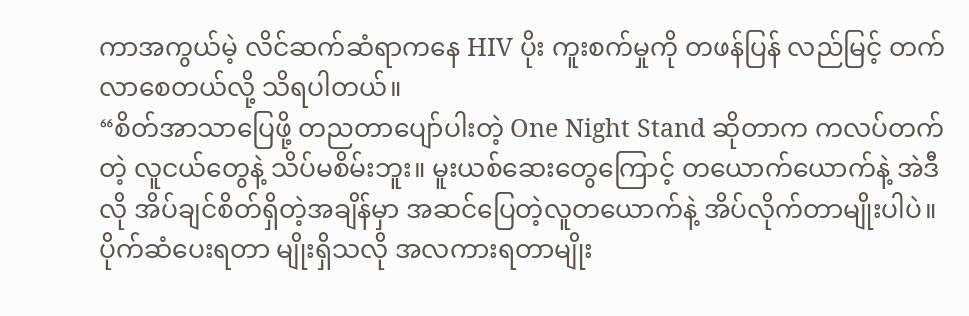ကာအကွယ်မဲ့ လိင်ဆက်ဆံရာကနေ HIV ပိုး ကူးစက်မှုကို တဖန်ပြန် လည်မြင့် တက်လာစေတယ်လို့ သိရပါတယ်။
“စိတ်အာသာပြေဖို့ တညတာပျော်ပါးတဲ့ One Night Stand ဆိုတာက ကလပ်တက်တဲ့ လူငယ်တွေနဲ့ သိပ်မစိမ်းဘူး။ မူးယစ်ဆေးတွေကြောင့် တယောက်ယောက်နဲ့ အဲဒီလို အိပ်ချင်စိတ်ရှိတဲ့အချိန်မှာ အဆင်ပြေတဲ့လူတယောက်နဲ့ အိပ်လိုက်တာမျိုးပါပဲ။ ပိုက်ဆံပေးရတာ မျိုးရှိသလို အလကားရတာမျိုး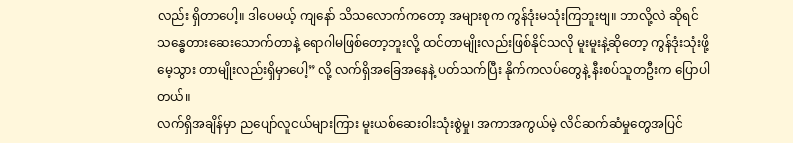လည်း ရှိတာပေါ့။ ဒါပေမယ့် ကျနော် သိသလောက်ကတော့ အများစုက ကွန်ဒုံးမသုံးကြဘူးဗျ။ ဘာလို့လဲ ဆိုရင် သန္ဓေတားဆေးသောက်တာနဲ့ ရောဂါမဖြစ်တော့ဘူးလို့ ထင်တာမျိုးလည်းဖြစ်နိုင်သလို မူးမူးနဲ့ဆိုတော့ ကွန်ဒုံးသုံးဖို့ မေ့သွား တာမျိုးလည်းရှိမှာပေါ့” လို့ လက်ရှိအခြေအနေနဲ့ ပတ်သက်ပြီး နိုက်ကလပ်တွေနဲ့ နီးစပ်သူတဦးက ပြောပါတယ်။
လက်ရှိအချိန်မှာ ညပျော်လူငယ်များကြား မူးယစ်ဆေးဝါးသုံးစွဲမှု၊ အကာအကွယ်မဲ့ လိင်ဆက်ဆံမှုတွေအပြင်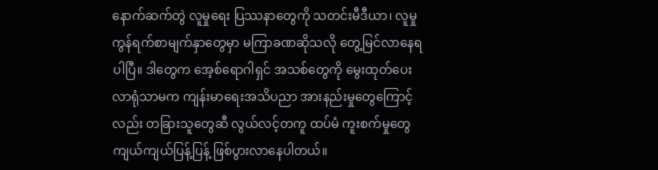နောက်ဆက်တွဲ လူမှုရေး ပြဿနာတွေကို သတင်းမီဒီယာ၊ လူမှုကွန်ရက်စာမျက်နှာတွေမှာ မကြာခဏဆိုသလို တွေ့မြင်လာနေရပါပြီ။ ဒါတွေက အေ့စ်ရောဂါရှင် အသစ်တွေကို မွေးထုတ်ပေးလာရုံသာမက ကျန်းမာရေးအသိပညာ အားနည်းမှုတွေကြောင့်လည်း တခြားသူတွေဆီ လွယ်လင့်တကူ ထပ်မံ ကူးစက်မှုတွေ ကျယ်ကျယ်ပြန့်ပြန့် ဖြစ်ပွားလာနေပါတယ်။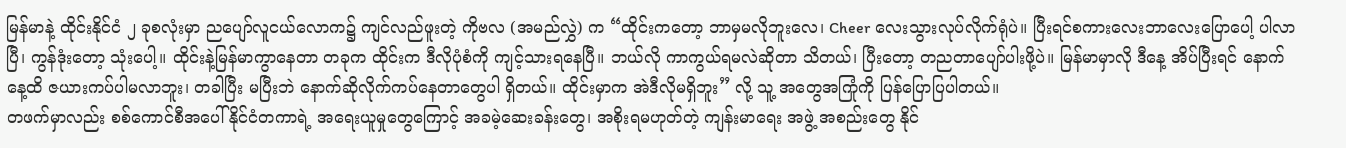မြန်မာနဲ့ ထိုင်းနိုင်ငံ ၂ ခုစလုံးမှာ ညပျော်လူငယ်လောက၌ ကျင်လည်ဖူးတဲ့ ကိုဗလ (အမည်လွှဲ) က “ထိုင်းကတော့ ဘာမှမလိုဘူးလေ၊ Cheer လေးသွားလုပ်လိုက်ရုံပဲ။ ပြီးရင်စကားလေးဘာလေးပြောပေါ့ ပါလာပြီ၊ ကွန်ဒုံးတော့ သုံးပေါ့။ ထိုင်းနဲ့မြန်မာကွာနေတာ တခုက ထိုင်းက ဒီလိုပုံစံကို ကျင့်သားရနေပြီ။ ဘယ်လို ကာကွယ်ရမလဲဆိုတာ သိတယ်၊ ပြီးတော့ တညတာပျော်ပါးဖို့ပဲ။ မြန်မာမှာလို ဒီနေ့ အိပ်ပြီးရင် နောက်နေ့ထိ ဇယားကပ်ပါမလာဘူး၊ တခါပြီး မပြီးဘဲ နောက်ဆိုလိုက်ကပ်နေတာတွေပါ ရှိတယ်။ ထိုင်းမှာက အဲဒီလိုမရှိဘူး” လို့ သူ့ အတွေအကြုံကို ပြန်ပြောပြပါတယ်။
တဖက်မှာလည်း စစ်ကောင်စီအပေါ် နိုင်ငံတကာရဲ့ အရေးယူမှုတွေကြောင့် အခမဲ့ဆေးခန်းတွေ၊ အစိုးရမဟုတ်တဲ့ ကျန်းမာရေး အဖွဲ့ အစည်းတွေ နိုင်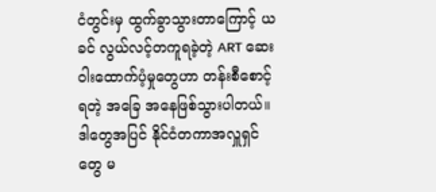ငံတွင်းမှ ထွက်ခွာသွားတာကြောင့် ယခင် လွယ်လင့်တကူရခဲ့တဲ့ ART ဆေးဝါးထောက်ပံ့မှုတွေဟာ တန်းစီစောင့်ရတဲ့ အခြေ အနေဖြစ်သွားပါတယ်။ ဒါတွေအပြင် နိုင်ငံတကာအလှူရှင်တွေ မ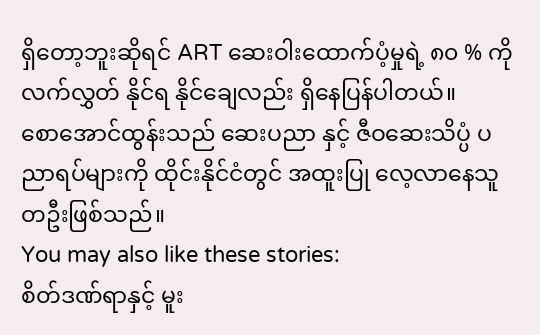ရှိတော့ဘူးဆိုရင် ART ဆေးဝါးထောက်ပံ့မှုရဲ့ ၈၀ % ကို လက်လွှတ် နိုင်ရ နိုင်ချေလည်း ရှိနေပြန်ပါတယ်။
စောအောင်ထွန်းသည် ဆေးပညာ နှင့် ဇီဝဆေးသိပ္ပံ ပညာရပ်များကို ထိုင်းနိုင်ငံတွင် အထူးပြု လေ့လာနေသူတဦးဖြစ်သည်။
You may also like these stories:
စိတ်ဒဏ်ရာနှင့် မူး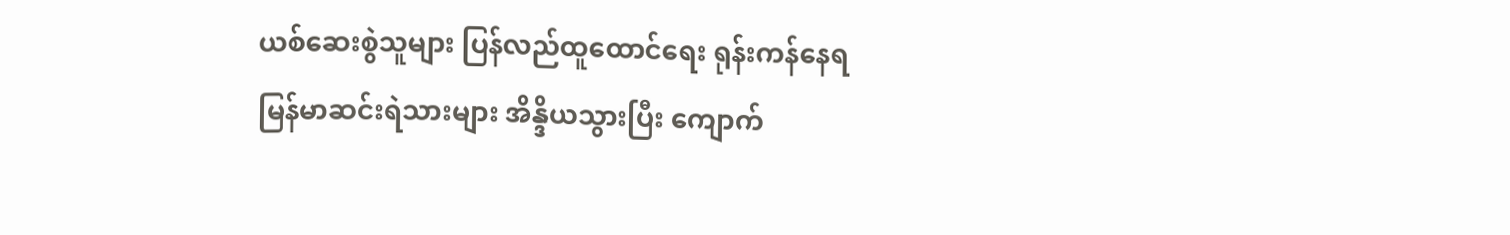ယစ်ဆေးစွဲသူများ ပြန်လည်ထူထောင်ရေး ရုန်းကန်နေရ
မြန်မာဆင်းရဲသားများ အိန္ဒိယသွားပြီး ကျောက်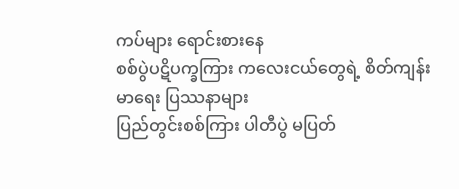ကပ်များ ရောင်းစားနေ
စစ်ပွဲပဋိပက္ခကြား ကလေးငယ်တွေရဲ့ စိတ်ကျန်းမာရေး ပြဿနာများ
ပြည်တွင်းစစ်ကြား ပါတီပွဲ မပြတ်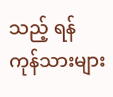သည့် ရန်ကုန်သားများ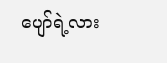ပျော်ရဲ့လား